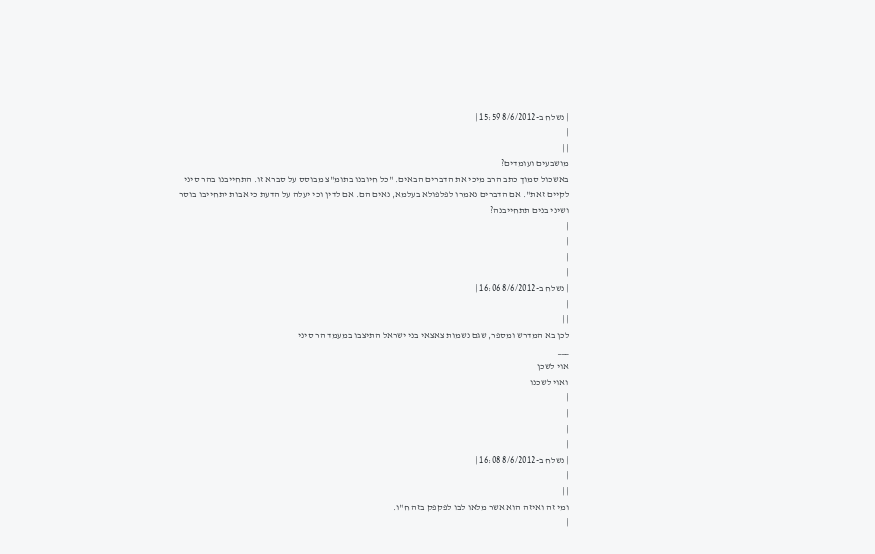| נשלח ב-8/6/2012 15:59 |
|
| |
מושבעים ועומדים?
באשכול סמוך כתב הרב מיכי את הדברים הבאים. "כל חיובנו בתומ"צ מבוסס על סברא זו. התחייבנו בהר סיני לקיים זאת". אם הדברים נאמרו לפלפולא בעלמא, נאים הם. אם לדין וכי יעלה על הדעת כי אבות יתחייבו בוסר ושיני בנים תתחייבנה?
|
|
|
|
| נשלח ב-8/6/2012 16:06 |
|
| |
לכן בא המדרש ומספר, שגם נשמות צאצאי בני ישראל התיצבו במעמד הר סיני
___
אוי לשכן
ואוי לשכנו
|
|
|
|
| נשלח ב-8/6/2012 16:08 |
|
| |
ומי זה ואיזה הוא אשר מלאו לבו לפקפק בזה ח"ו.
|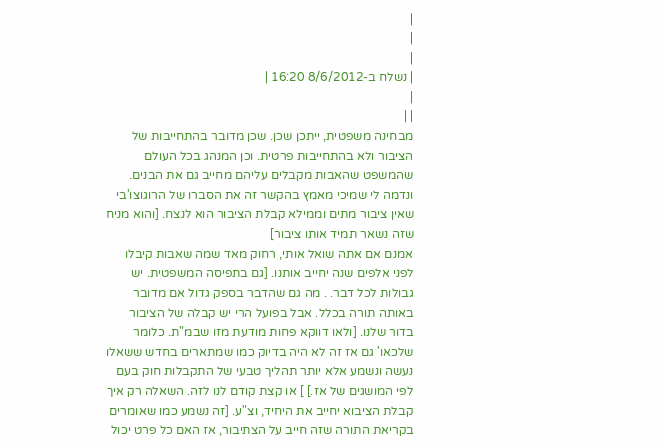|
|
|
| נשלח ב-8/6/2012 16:20 |
|
| |
מבחינה משפטית, ייתכן שכן. שכן מדובר בהתחייבות של הציבור ולא בהתחייבות פרטית. וכן המנהג בכל העולם שהמשפט שהאבות מקבלים עליהם מחייב גם את הבנים. ונדמה לי שמיכי מאמץ בהקשר זה את הסברו של הרוגוצו'בי שאין ציבור מתים וממילא קבלת הציבור הוא לנצח. [והוא מניח שזה נשאר תמיד אותו ציבור]
אמנם אם אתה שואל אותי, רחוק מאד שמה שאבות קיבלו לפני אלפים שנה יחייב אותנו. [גם בתפיסה המשפטית. יש גבולות לכל דבר. . מה גם שהדבר בספק גדול אם מדובר באותה תורה בכלל. אבל בפועל הרי יש קבלה של הציבור בדור שלנו. [ולאו דווקא פחות מודעת מזו שבמ"ת. כלומר שלכאו' גם אז זה לא היה בדיוק כמו שמתארים בחדש ששאלו נעשה ונשמע אלא יותר תהליך טבעי של התקבלות חוק בעם לפי המושגים של אז.] ] או קצת קודם לנו לזה. השאלה רק איך קבלת הציבוא יחייב את היחיד, וצ"ע. [זה נשמע כמו שאומרים בקריאת התורה שזה חייב על הצתיבור, אז האם כל פרט יכול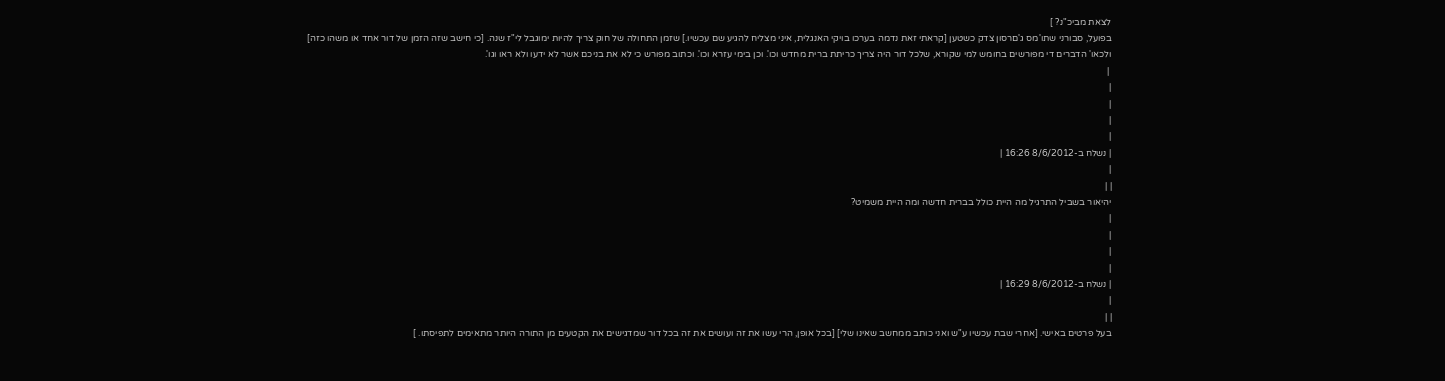לצאת מביכ"נ? ]
בפועל, סבורני שתו'מס ג'םרסון צדק כשטען [קראתי זאת נדמה בערכו בויקי האנגלית, איני מצליח להגיע שם עכשיו.] שזמן התחולה של חוק צריך להיות ימוגבל לי"ז שנה. [כי חישב שזה הזמן של דור אחד או משהו כזה]
ולכאו' הדברים די מפורשים בחומש למי שקורא, שלכל דור היה צריך כריתת ברית מחדש וכו'. וכן בימי עזרא וכו'. וכתוב מפורש כי לא את בניכם אשר לא ידעו ולא ראו וגו'.
 |
|
|
|
|
| נשלח ב-8/6/2012 16:26 |
|
| |
יהיאור בשביל התרגיל מה היית כולל בברית חדשה ומה היית משמיט?
|
|
|
|
| נשלח ב-8/6/2012 16:29 |
|
| |
בעל פרטים באישי. [אחרי שבת עכשיו ע"ש ואני כותב ממחשב שאינו שלי] [בכל אופן, הרי עשו את זה ועושים את זה בכל דור שמדגישים את הקטעים מן התורה היותר מתאימים לתפיסתו. ]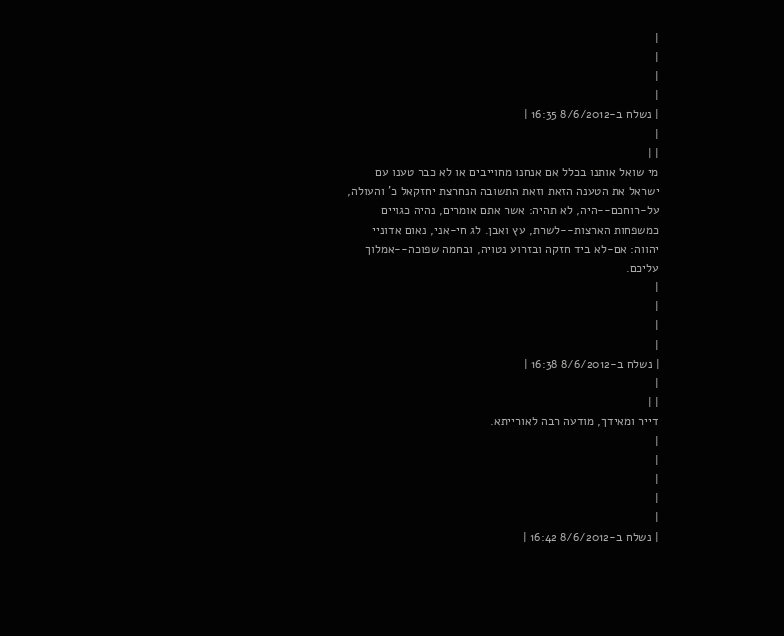|
|
|
|
| נשלח ב-8/6/2012 16:35 |
|
| |
מי שואל אותנו בכלל אם אנחנו מחוייבים או לא כבר טענו עם ישראל את הטענה הזאת וזאת התשובה הנחרצת יחזקאל כ' והעולה, על-רוחכם--היה, לא תהיה: אשר אתם אומרים, נהיה כגויים כמשפחות הארצות--לשרת, עץ ואבן. לג חי-אני, נאום אדוניי יהווה: אם-לא ביד חזקה ובזרוע נטויה, ובחמה שפוכה--אמלוך עליכם.
|
|
|
|
| נשלח ב-8/6/2012 16:38 |
|
| |
דייר ומאידך, מודעה רבה לאורייתא.
|
|
|
|
|
| נשלח ב-8/6/2012 16:42 |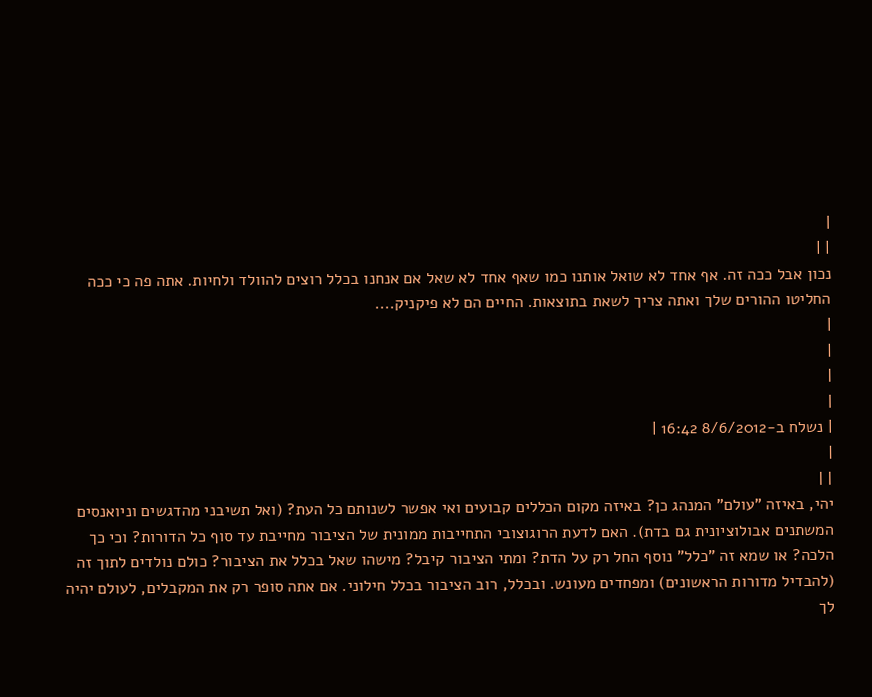|
| |
נכון אבל ככה זה. אף אחד לא שואל אותנו כמו שאף אחד לא שאל אם אנחנו בכלל רוצים להוולד ולחיות. אתה פה כי ככה החליטו ההורים שלך ואתה צריך לשאת בתוצאות. החיים הם לא פיקניק....
|
|
|
|
| נשלח ב-8/6/2012 16:42 |
|
| |
יהי, באיזה "עולם" המנהג כן? באיזה מקום הכללים קבועים ואי אפשר לשנותם כל העת? (ואל תשיבני מהדגשים וניואנסים המשתנים אבולוציונית גם בדת). האם לדעת הרוגוצובי התחייבות ממונית של הציבור מחייבת עד סוף כל הדורות? וכי כך הלכה? או שמא זה "כלל" נוסף החל רק על הדת? ומתי הציבור קיבל? מישהו שאל בכלל את הציבור? כולם נולדים לתוך זה (להבדיל מדורות הראשונים) ומפחדים מעונש. ובכלל, רוב הציבור בכלל חילוני. אם אתה סופר רק את המקבלים, לעולם יהיה לך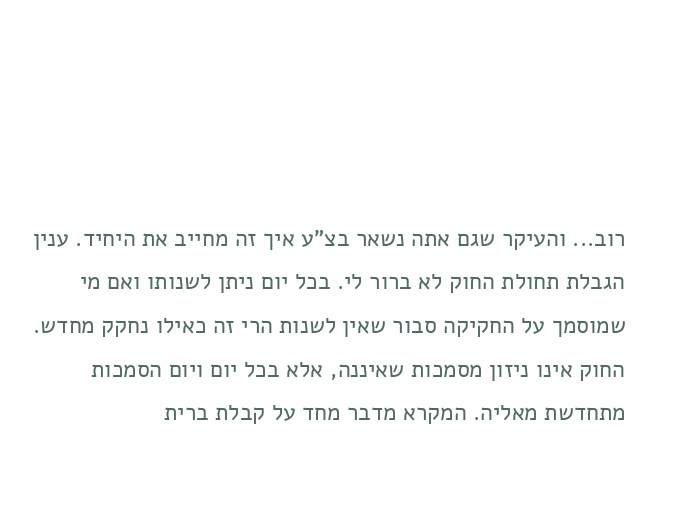רוב... והעיקר שגם אתה נשאר בצ"ע איך זה מחייב את היחיד. ענין הגבלת תחולת החוק לא ברור לי. בכל יום ניתן לשנותו ואם מי שמוסמך על החקיקה סבור שאין לשנות הרי זה כאילו נחקק מחדש. החוק אינו ניזון מסמכות שאיננה, אלא בכל יום ויום הסמכות מתחדשת מאליה. המקרא מדבר מחד על קבלת ברית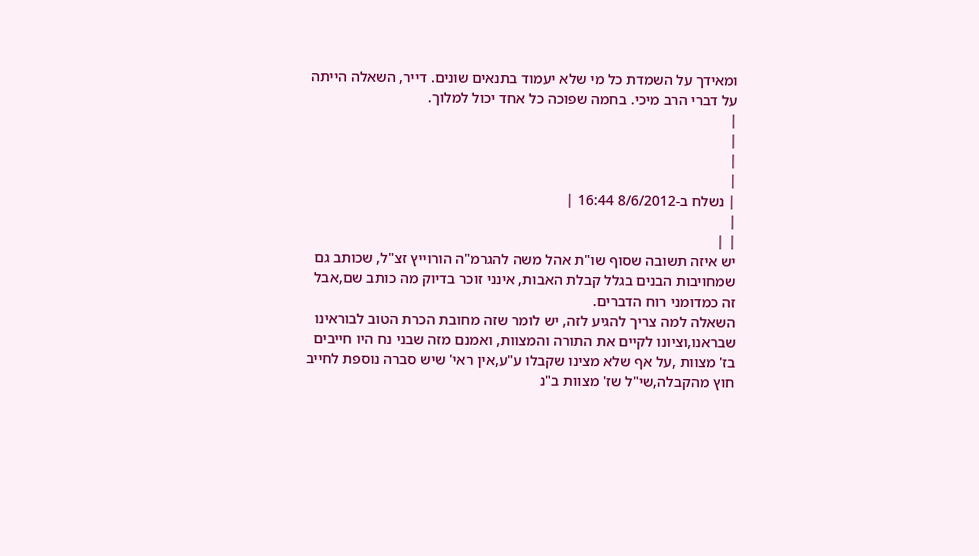ומאידך על השמדת כל מי שלא יעמוד בתנאים שונים. דייר, השאלה הייתה על דברי הרב מיכי. בחמה שפוכה כל אחד יכול למלוך.
|
|
|
|
| נשלח ב-8/6/2012 16:44 |
|
| |
יש איזה תשובה שסוף שו"ת אהל משה להגרמ"ה הורוייץ זצ"ל, שכותב גם שמחויבות הבנים בגלל קבלת האבות, אינני זוכר בדיוק מה כותב שם,אבל זה כמדומני רוח הדברים.
השאלה למה צריך להגיע לזה, יש לומר שזה מחובת הכרת הטוב לבוראינו שבראנו,וציונו לקיים את התורה והמצוות, ואמנם מזה שבני נח היו חייבים בז' מצוות ,על אף שלא מצינו שקבלו ע"ע,אין ראי' שיש סברה נוספת לחייב חוץ מהקבלה,שי"ל שז' מצוות ב"נ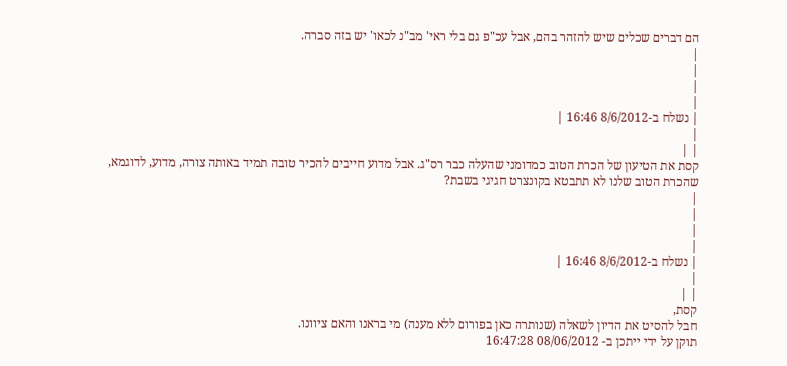הם דברים שכלים שיש להזהר בהם, אבל עכ"פ גם בלי ראי' מב"נ לכאו' יש בזה סברה.
|
|
|
|
| נשלח ב-8/6/2012 16:46 |
|
| |
קסת את הטיעון של הכרת הטוב כמדומני שהעלה כבר רס"ג. אבל מדוע חייבים להכיר טובה תמיד באותה צורה, מדוע, לדוגמא, שהכרת הטוב שלנו לא תתבטא בקונצרט חגיגי בשבת?
|
|
|
|
| נשלח ב-8/6/2012 16:46 |
|
| |
קסת,
חבל להסיט את הדיון לשאלה (שנותרה כאן בפורום ללא מענה) מי בראנו והאם ציוונו.
תוקן על ידי ייתכן ב- 08/06/2012 16:47:28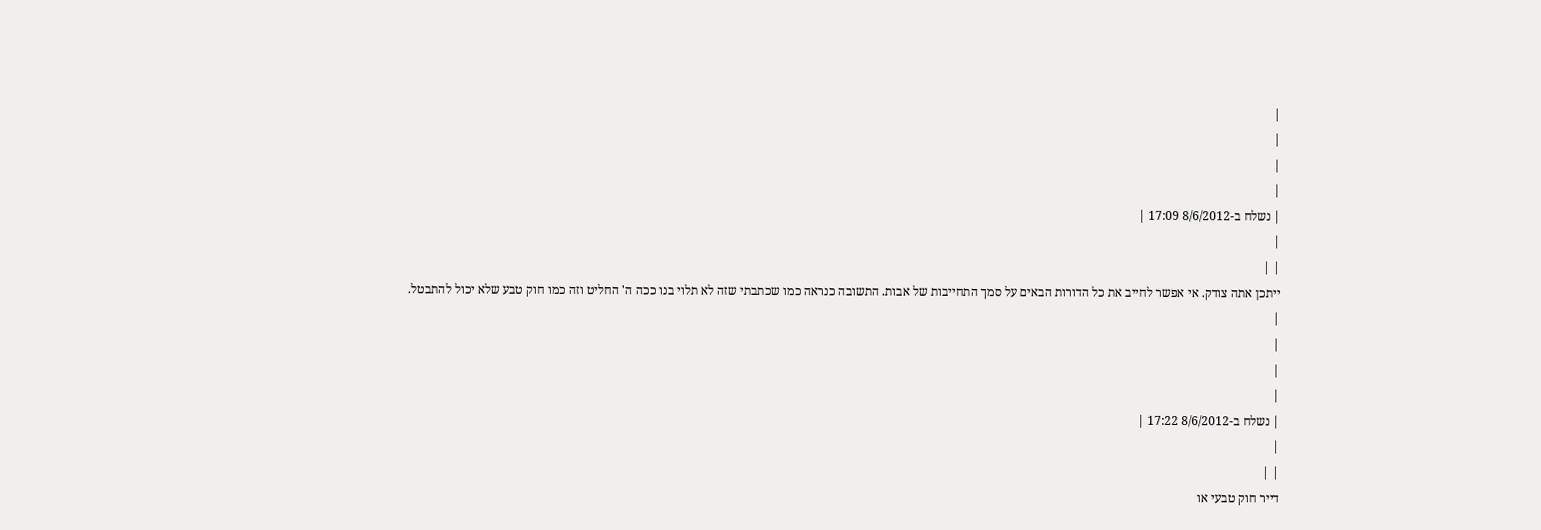|
|
|
|
| נשלח ב-8/6/2012 17:09 |
|
| |
ייתכן אתה צודק. אי אפשר לחייב את כל הדורות הבאים על סמך התחייבות של אבות. התשובה כנראה כמו שכתבתי שזה לא תלוי בנו ככה ה' החליט וזה כמו חוק טבע שלא יכול להתבטל.
|
|
|
|
| נשלח ב-8/6/2012 17:22 |
|
| |
דייר חוק טבעי או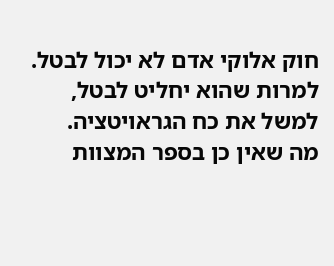חוק אלוקי אדם לא יכול לבטל. למרות שהוא יחליט לבטל, למשל את כח הגראויטציה.
מה שאין כן בספר המצוות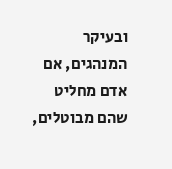ובעיקר המנהגים, אם אדם מחליט שהם מבוטלים,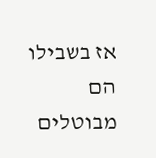אז בשבילו הם מבוטלים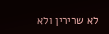לא שרירין ולא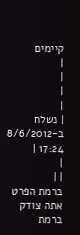קיימים
|
|
|
|
| נשלח ב-8/6/2012 17:24 |
|
| |
ברמת הפרט אתה צודק ברמת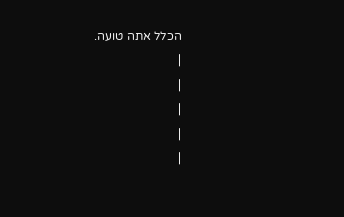הכלל אתה טועה.
|
|
|
|
|